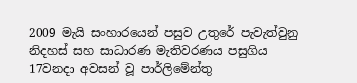2009 මැයි සංහාරයෙන් පසුව උතුරේ පැවැත්වුනු නිදහස් සහ සාධාරණ මැතිවරණය පසුගිය 17වනදා අවසන් වූ පාර්ලිමේන්තු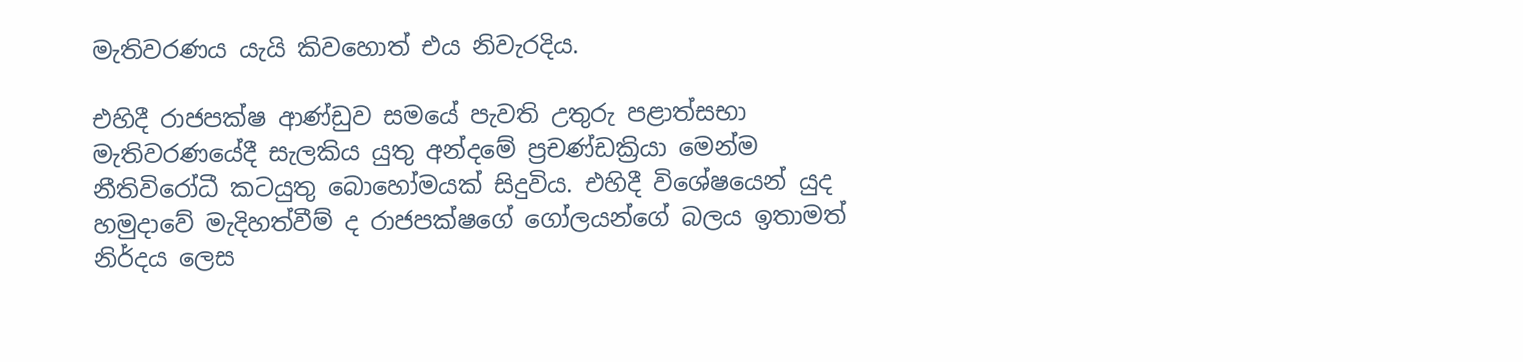මැතිවරණය යැයි කිවහොත් එය නිවැරදිය.

එහිදී රාජපක්ෂ ආණ්ඩුව සමයේ පැවති උතුරු පළාත්සභා මැතිවරණයේදී සැලකිය යුතු අන්දමේ ප්‍රචණ්ඩක්‍රියා මෙන්ම නීතිවිරෝධී කටයුතු බොහෝමයක් සිදුවිය. එහිදී විශේෂයෙන් යුද හමුදාවේ මැදිහත්වීම් ද රාජපක්ෂගේ ගෝලයන්ගේ බලය ඉතාමත් නිර්දය ලෙස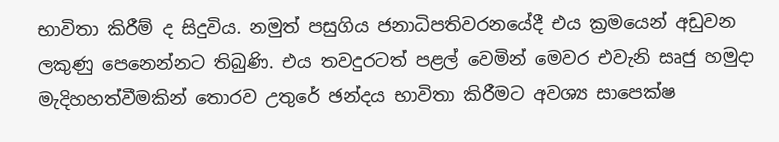භාවිතා කිරීම් ද සිදුවිය. නමුත් පසුගිය ජනාධිපතිවරනයේදී එය ක්‍රමයෙන් අඩුවන ලකුණු පෙනෙන්නට තිබුණි. එය තවදුරටත් පළල් වෙමින් මෙවර එවැනි සෘජු හමුදා මැදිහහත්වීමකින් තොරව උතුරේ ඡන්දය භාවිතා කිරීමට අවශ්‍ය සාපෙක්ෂ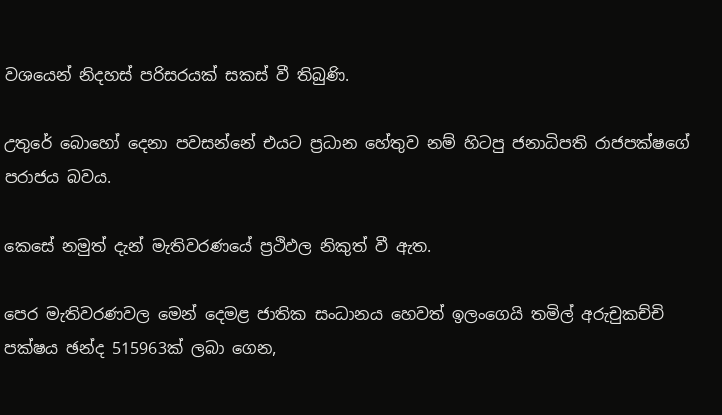වශයෙන් නිදහස් පරිසරයක් සකස් වී තිබුණි.

උතුරේ බොහෝ දෙනා පවසන්නේ එයට ප්‍රධාන හේතුව නම් හිටපු ජනාධිපති රාජපක්ෂගේ පරාජය බවය.

කෙසේ නමුත් දැන් මැතිවරණයේ ප්‍රථිඵල නිකුත් වී ඇත.

පෙර මැතිවරණවල මෙන් දෙමළ ජාතික සංධානය හෙවත් ඉලංගෙයි තමිල් අරුචුකච්චි පක්ෂය ඡන්ද 515963ක් ලබා ගෙන,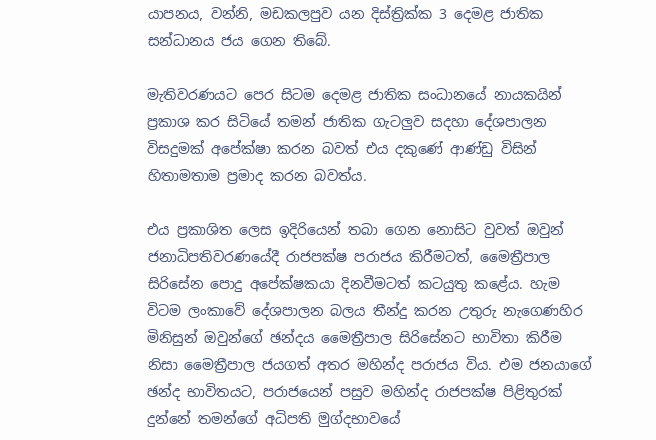යාපනය, වන්නි, මඩකලපුව යන දිස්ත්‍රික්ක 3 දෙමළ ජාතික සන්ධානය ජය ගෙන තිබේ.

මැතිවරණයට පෙර සිටම දෙමළ ජාතික සංධානයේ නායකයින් ප්‍රකාශ කර සිටියේ තමන් ජාතික ගැටලුව සදහා දේශපාලන විසදුමක් අපේක්ෂා කරන බවත් එය දකුණේ ආණ්ඩු විසින් හිතාමතාම ප්‍රමාද කරන බවත්ය.

එය ප්‍රකාශිත ලෙස ඉදිරියෙන් තබා ගෙන නොසිට වුවත් ඔවුන් ජනාධිපතිවරණයේදී රාජපක්ෂ පරාජය කිරීමටත්, මෛත්‍රීපාල සිරිසේන පොදු අපේක්ෂකයා දිනවීමටත් කටයුතු කළේය. හැම විටම ලංකාවේ දේශපාලන බලය තීන්දු කරන උතුරු නැගෙණහිර මිනිසුන් ඔවුන්ගේ ඡන්දය මෛත්‍රීපාල සිරිසේනට භාවිතා කිරීම නිසා මෛත්‍රීපාල ජයගත් අතර මහින්ද පරාජය විය. එම ජනයාගේ ඡන්ද භාවිතයට, පරාජයෙන් පසුව මහින්ද රාජපක්ෂ පිළිතුරක් දුන්නේ තමන්ගේ අධිපති මුග්දභාවයේ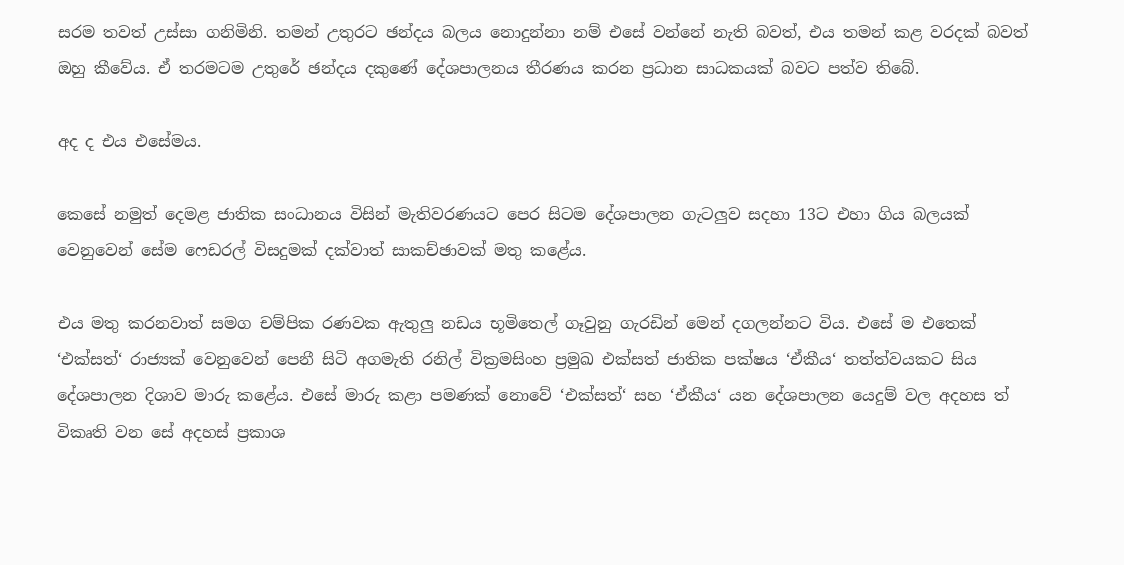සරම තවත් උස්සා ගනිමිනි. තමන් උතුරට ඡන්දය බලය නොදුන්නා නම් එසේ වන්නේ නැති බවත්, එය තමන් කළ වරදක් බවත් ඔහු කීවේය. ඒ තරමටම උතුරේ ඡන්දය දකුණේ දේශපාලනය තීරණය කරන ප්‍රධාන සාධකයක් බවට පත්ව තිබේ.

අද ද එය එසේමය.

කෙසේ නමුත් දෙමළ ජාතික සංධානය විසින් මැතිවරණයට පෙර සිටම දේශපාලන ගැටලුව සදහා 13ට එහා ගිය බලයක් වෙනුවෙන් සේම ෆෙඩරල් විසදුමක් දක්වාත් සාකච්ඡාවක් මතු කළේය.

එය මතු කරනවාත් සමග චම්පික රණවක ඇතුලු නඩය භූමිතෙල් ගෑවුනු ගැරඩින් මෙන් දගලන්නට විය. එසේ ම එතෙක් ‘එක්සත්‘ රාජ්‍යක් වෙනුවෙන් පෙනී සිටි අගමැති රනිල් වික්‍රමසිංහ ප්‍රමුඛ එක්සත් ජාතික පක්ෂය ‘ඒකීය‘ තත්ත්වයකට සිය දේශපාලන දිශාව මාරු කළේය. එසේ මාරු කළා පමණක් නොවේ ‘එක්සත්‘ සහ ‘ඒකීය‘ යන දේශපාලන යෙදුම් වල අදහස ත් විකෘති වන සේ අදහස් ප්‍රකාශ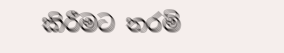කිරීමට තරම්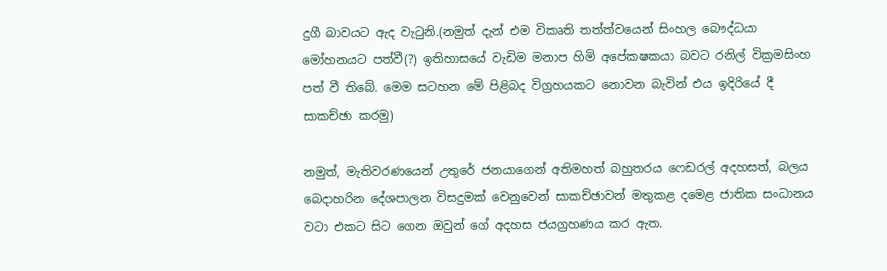දුගී බාවයට ඇද වැටුනි.(නමුත් දැන් එම විකෘති තත්ත්වයෙන් සිංහල බෞද්ධයා මෝහනයට පත්වී(?) ඉතිහාසයේ වැඩිම මනාප හිමි අපේකෂකයා බවට රනිල් වික්‍රමසිංහ පත් වී තිබේ. මෙම සටහන මේ පිළිබද විග්‍රහයකට නොවන බැවින් එය ඉදිරියේ දී සාකච්ඡා කරමු)

නමුත්, මැතිවරණයෙන් උතුරේ ජනයාගෙන් අතිමහත් බහුතරය ෆෙඩරල් අදහසත්, බලය බෙදාහරින දේශපාලන විසදුමක් වෙනුවෙන් සාකච්ඡාවන් මතුකළ දමෙළ ජාතික සංධානය වටා එකට සිට ගෙන ඔවුන් ගේ අදහස ජයග්‍රහණය කර ඇත.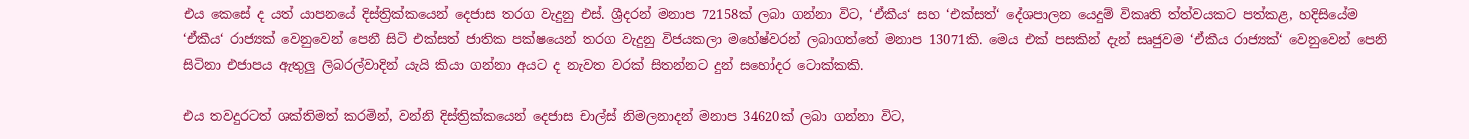එය කෙසේ ද යත් යාපනයේ දිස්ත්‍රික්කයෙන් දෙජාස තරග වැදුනු එස්. ශ්‍රීදරන් මනාප 72158ක් ලබා ගන්නා විට, ‘ඒකීය‘ සහ ‘එක්සත්‘ දේශපාලන යෙදුම් විකෘති ත්ත්වයකට පත්කළ, හදිසියේම ‘ඒකීය‘ රාජ්‍යක් වෙනුවෙන් පෙනී සිටි එක්සත් ජාතික පක්ෂයෙන් තරග වැදුනු විජයකලා මහේෂ්වරන් ලබාගත්තේ මනාප 13071කි. මෙය එක් පසකින් දැන් සෘජුවම ‘ඒකීය රාජ්‍යක්‘ වෙනුවෙන් පෙනි සිටිනා එජාපය ඇතුලු ලිබරල්වාදින් යැයි කියා ගන්නා අයට ද නැවත වරක් සිතන්නට දුන් සහෝදර ටොක්කකි.

එය තවදුරටත් ශක්තිමත් කරමින්, වන්නි දිස්ත්‍රික්කයෙන් දෙජාස චාල්ස් නිමලනාදන් මනාප 34620ක් ලබා ගන්නා විට,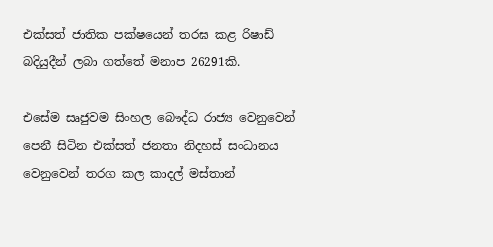එක්සත් ජාතික පක්ෂයෙන් තරඝ කළ රිෂාඩ් බදියුදීන් ලබා ගත්තේ මනාප 26291කි.

එසේම සෘජුවම සිංහල බෞද්ධ රාජ්‍ය වෙනුවෙන් පෙනී සිටින එක්සත් ජනතා නිදහස් සංධානය වෙනුවෙන් තරග කල කාදල් මස්තාන්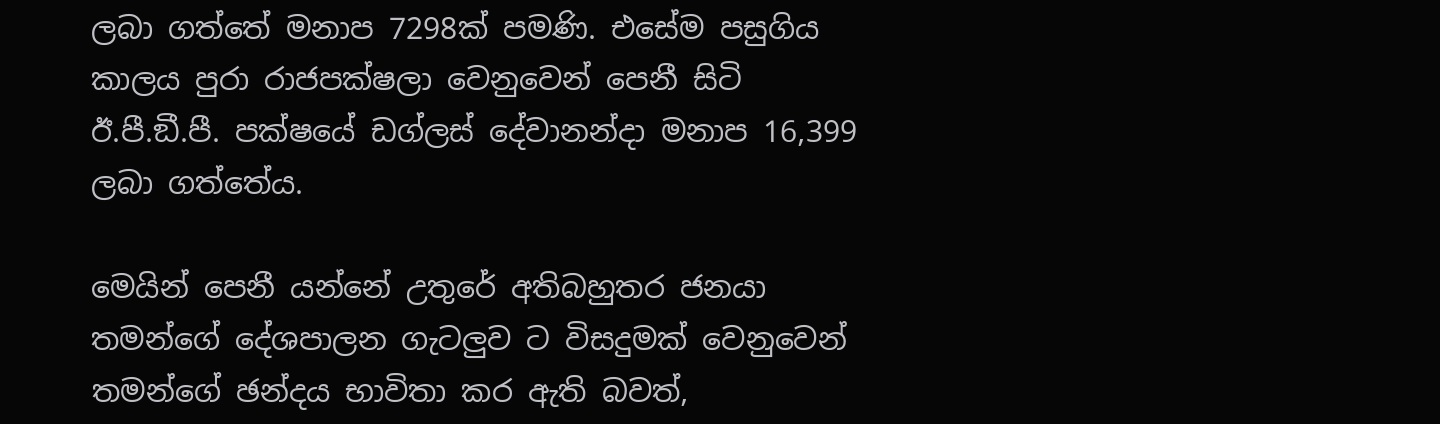ලබා ගත්තේ මනාප 7298ක් පමණි. එසේම පසුගිය කාලය පුරා රාජපක්ෂලා වෙනුවෙන් පෙනී සිටි ඊ.පී.ඞී.පී. පක්ෂයේ ඩග්ලස් දේවානන්දා මනාප 16,399 ලබා ගත්තේය.

මෙයින් පෙනී යන්නේ උතුරේ අතිබහුතර ජනයා තමන්ගේ දේශපාලන ගැටලුව ට විසදුමක් වෙනුවෙන් තමන්ගේ ඡන්දය භාවිතා කර ඇති බවත්,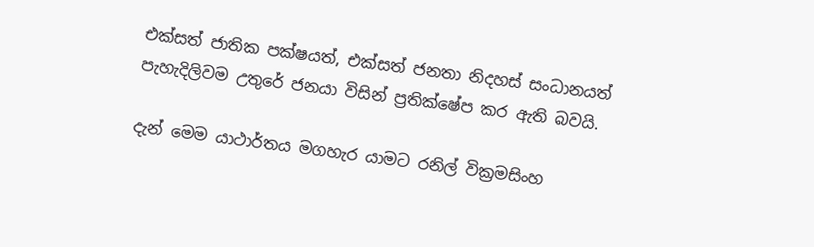එක්සත් ජාතික පක්ෂයත්, එක්සත් ජනතා නිදහස් සංධානයත් පැහැදිලිවම උතුරේ ජනයා විසින් ප්‍රතික්ෂේප කර ඇති බවයි.

දැන් මෙම යාථාර්තය මගහැර යාමට රනිල් වික්‍රමසිංහ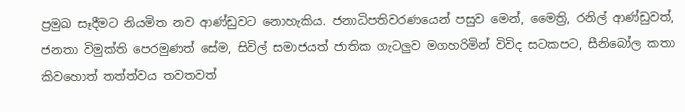ප්‍රමුඛ සෑදීමට නියමිත නව ආණ්ඩුවට නොහැකිය. ජනාධිපතිවරණයෙන් පසුව මෙන්, මෛත්‍රි, රනිල් ආණ්ඩුවත්, ජනතා විමුක්ති පෙරමුණත් සේම, සිවිල් සමාජයත් ජාතික ගැටලුව මගහරිමින් විවිද සටකපට, සීනිබෝල කතා කිවහොත් තත්ත්වය තවතවත්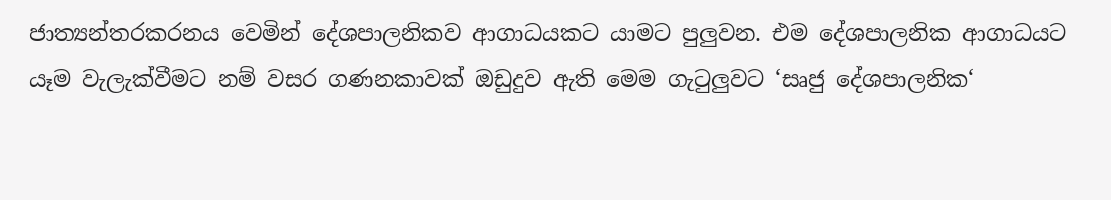ජාත්‍යන්තරකරනය වෙමින් දේශපාලනිකව ආගාධයකට යාමට පුලුවන. එම දේශපාලනික ආගාධයට යෑම වැලැක්වීමට නම් වසර ගණනකාවක් ඔඩුදුව ඇති මෙම ගැටුලුවට ‘සෘජු දේශපාලනික‘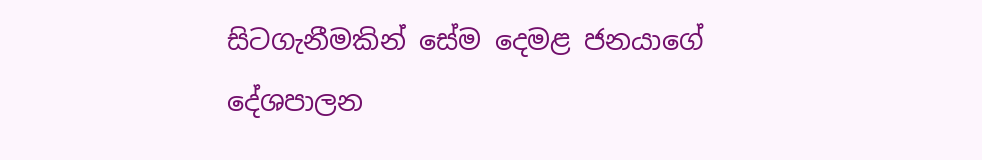සිටගැනීමකින් සේම දෙමළ ජනයාගේ දේශපාලන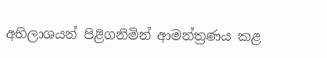අභිලාශයන් පිළිගනිමින් ආමන්ත්‍රණය කළ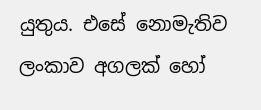යුතුය. එසේ නොමැතිව ලංකාව අගලක් හෝ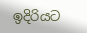ඉදිරියට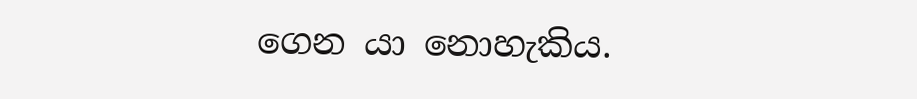ගෙන යා නොහැකිය.